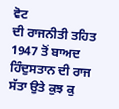ਵੋਟ
ਦੀ ਰਾਜਨੀਤੀ ਤਹਿਤ 1947 ਤੋਂ ਬਾਅਦ ਹਿੰਦੁਸਤਾਨ ਦੀ ਰਾਜ ਸੱਤਾ ਉਤੇ ਕੁਝ ਕੁ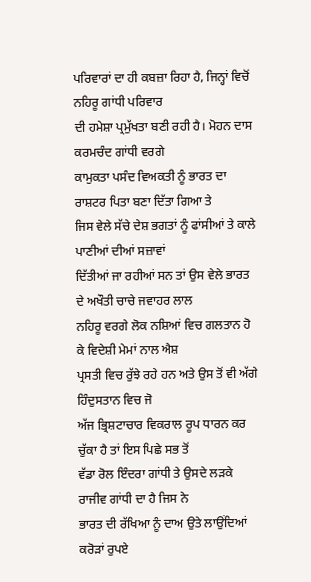ਪਰਿਵਾਰਾਂ ਦਾ ਹੀ ਕਬਜ਼ਾ ਰਿਹਾ ਹੈ, ਜਿਨ੍ਹਾਂ ਵਿਚੋਂ ਨਹਿਰੂ ਗਾਂਧੀ ਪਰਿਵਾਰ
ਦੀ ਹਮੇਸ਼ਾ ਪ੍ਰਮੁੱਖਤਾ ਬਣੀ ਰਹੀ ਹੈ। ਮੋਹਨ ਦਾਸ ਕਰਮਚੰਦ ਗਾਂਧੀ ਵਰਗੇ
ਕਾਮੁਕਤਾ ਪਸੰਦ ਵਿਅਕਤੀ ਨੂੰ ਭਾਰਤ ਦਾ ਰਾਸ਼ਟਰ ਪਿਤਾ ਬਣਾ ਦਿੱਤਾ ਗਿਆ ਤੇ
ਜਿਸ ਵੇਲੇ ਸੱਚੇ ਦੇਸ਼ ਭਗਤਾਂ ਨੂੰ ਫਾਂਸੀਆਂ ਤੇ ਕਾਲੇ ਪਾਣੀਆਂ ਦੀਆਂ ਸਜ਼ਾਵਾਂ
ਦਿੱਤੀਆਂ ਜਾ ਰਹੀਆਂ ਸਨ ਤਾਂ ਉਸ ਵੇਲੇ ਭਾਰਤ ਦੇ ਅਖੌਤੀ ਚਾਚੇ ਜਵਾਹਰ ਲਾਲ
ਨਹਿਰੂ ਵਰਗੇ ਲੋਕ ਨਸ਼ਿਆਂ ਵਿਚ ਗਲਤਾਨ ਹੋ ਕੇ ਵਿਦੇਸ਼ੀ ਮੇਮਾਂ ਨਾਲ ਐਸ਼
ਪ੍ਰਸਤੀ ਵਿਚ ਰੁੱਝੇ ਰਹੇ ਹਨ ਅਤੇ ਉਸ ਤੋਂ ਵੀ ਅੱਗੇ ਹਿੰਦੁਸਤਾਨ ਵਿਚ ਜੋ
ਅੱਜ ਭ੍ਰਿਸ਼ਟਾਚਾਰ ਵਿਕਰਾਲ ਰੂਪ ਧਾਰਨ ਕਰ ਚੁੱਕਾ ਹੈ ਤਾਂ ਇਸ ਪਿਛੇ ਸਭ ਤੋਂ
ਵੱਡਾ ਰੋਲ ਇੰਦਰਾ ਗਾਂਧੀ ਤੇ ਉਸਦੇ ਲੜਕੇ ਰਾਜੀਵ ਗਾਂਧੀ ਦਾ ਹੈ ਜਿਸ ਨੇ
ਭਾਰਤ ਦੀ ਰੱਖਿਆ ਨੂੰ ਦਾਅ ਉਤੇ ਲਾਉਂਦਿਆਂ ਕਰੋੜਾਂ ਰੁਪਏ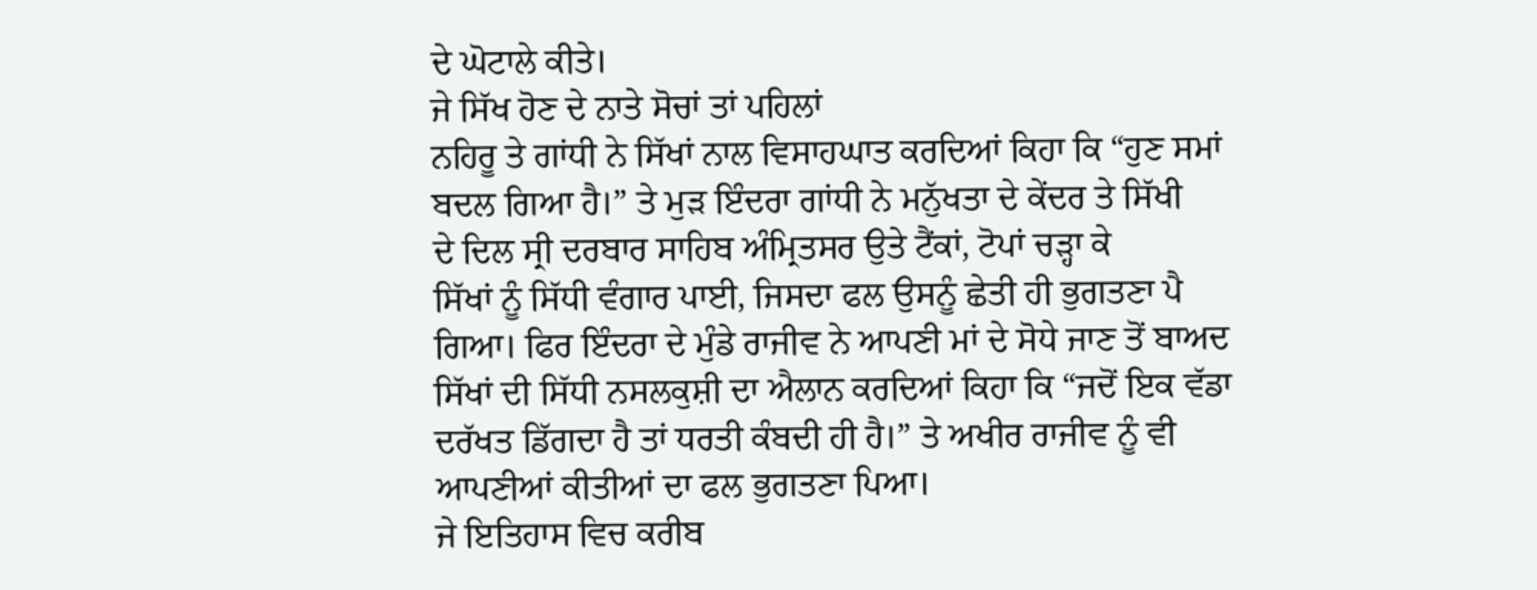ਦੇ ਘੋਟਾਲੇ ਕੀਤੇ।
ਜੇ ਸਿੱਖ ਹੋਣ ਦੇ ਨਾਤੇ ਸੋਚਾਂ ਤਾਂ ਪਹਿਲਾਂ
ਨਹਿਰੂ ਤੇ ਗਾਂਧੀ ਨੇ ਸਿੱਖਾਂ ਨਾਲ ਵਿਸਾਹਘਾਤ ਕਰਦਿਆਂ ਕਿਹਾ ਕਿ “ਹੁਣ ਸਮਾਂ
ਬਦਲ ਗਿਆ ਹੈ।” ਤੇ ਮੁੜ ਇੰਦਰਾ ਗਾਂਧੀ ਨੇ ਮਨੁੱਖਤਾ ਦੇ ਕੇਂਦਰ ਤੇ ਸਿੱਖੀ
ਦੇ ਦਿਲ ਸ੍ਰੀ ਦਰਬਾਰ ਸਾਹਿਬ ਅੰਮ੍ਰਿਤਸਰ ਉਤੇ ਟੈਂਕਾਂ, ਟੋਪਾਂ ਚੜ੍ਹਾ ਕੇ
ਸਿੱਖਾਂ ਨੂੰ ਸਿੱਧੀ ਵੰਗਾਰ ਪਾਈ, ਜਿਸਦਾ ਫਲ ਉਸਨੂੰ ਛੇਤੀ ਹੀ ਭੁਗਤਣਾ ਪੈ
ਗਿਆ। ਫਿਰ ਇੰਦਰਾ ਦੇ ਮੁੰਡੇ ਰਾਜੀਵ ਨੇ ਆਪਣੀ ਮਾਂ ਦੇ ਸੋਧੇ ਜਾਣ ਤੋਂ ਬਾਅਦ
ਸਿੱਖਾਂ ਦੀ ਸਿੱਧੀ ਨਸਲਕੁਸ਼ੀ ਦਾ ਐਲਾਨ ਕਰਦਿਆਂ ਕਿਹਾ ਕਿ “ਜਦੋਂ ਇਕ ਵੱਡਾ
ਦਰੱਖਤ ਡਿੱਗਦਾ ਹੈ ਤਾਂ ਧਰਤੀ ਕੰਬਦੀ ਹੀ ਹੈ।” ਤੇ ਅਖੀਰ ਰਾਜੀਵ ਨੂੰ ਵੀ
ਆਪਣੀਆਂ ਕੀਤੀਆਂ ਦਾ ਫਲ ਭੁਗਤਣਾ ਪਿਆ।
ਜੇ ਇਤਿਹਾਸ ਵਿਚ ਕਰੀਬ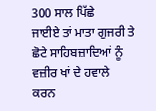300 ਸਾਲ ਪਿੱਛੇ
ਜਾਈਏ ਤਾਂ ਮਾਤਾ ਗੁਜਰੀ ਤੇ ਛੋਟੇ ਸਾਹਿਬਜ਼ਾਦਿਆਂ ਨੂੰ ਵਜ਼ੀਰ ਖਾਂ ਦੇ ਹਵਾਲੇ
ਕਰਨ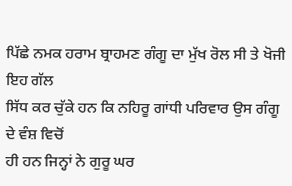ਪਿੱਛੇ ਨਮਕ ਹਰਾਮ ਬ੍ਰਾਹਮਣ ਗੰਗੂ ਦਾ ਮੁੱਖ ਰੋਲ ਸੀ ਤੇ ਖੋਜੀ ਇਹ ਗੱਲ
ਸਿੱਧ ਕਰ ਚੁੱਕੇ ਹਨ ਕਿ ਨਹਿਰੂ ਗਾਂਧੀ ਪਰਿਵਾਰ ਉਸ ਗੰਗੂ ਦੇ ਵੰਸ਼ ਵਿਚੋਂ
ਹੀ ਹਨ ਜਿਨ੍ਹਾਂ ਨੇ ਗੁਰੂ ਘਰ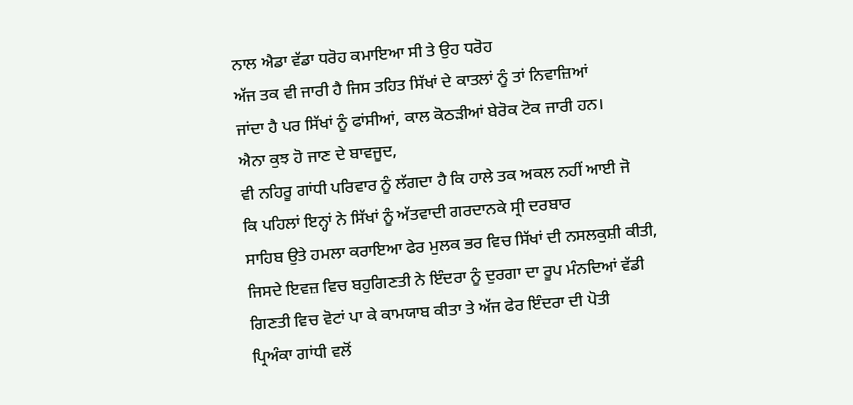ਨਾਲ ਐਡਾ ਵੱਡਾ ਧਰੋਹ ਕਮਾਇਆ ਸੀ ਤੇ ਉਹ ਧਰੋਹ
ਅੱਜ ਤਕ ਵੀ ਜਾਰੀ ਹੈ ਜਿਸ ਤਹਿਤ ਸਿੱਖਾਂ ਦੇ ਕਾਤਲਾਂ ਨੂੰ ਤਾਂ ਨਿਵਾਜ਼ਿਆਂ
ਜਾਂਦਾ ਹੈ ਪਰ ਸਿੱਖਾਂ ਨੂੰ ਫਾਂਸੀਆਂ, ਕਾਲ ਕੋਠੜੀਆਂ ਬੇਰੋਕ ਟੋਕ ਜਾਰੀ ਹਨ।
ਐਨਾ ਕੁਝ ਹੋ ਜਾਣ ਦੇ ਬਾਵਜੂਦ,
ਵੀ ਨਹਿਰੂ ਗਾਂਧੀ ਪਰਿਵਾਰ ਨੂੰ ਲੱਗਦਾ ਹੈ ਕਿ ਹਾਲੇ ਤਕ ਅਕਲ ਨਹੀਂ ਆਈ ਜੋ
ਕਿ ਪਹਿਲਾਂ ਇਨ੍ਹਾਂ ਨੇ ਸਿੱਖਾਂ ਨੂੰ ਅੱਤਵਾਦੀ ਗਰਦਾਨਕੇ ਸ੍ਰੀ ਦਰਬਾਰ
ਸਾਹਿਬ ਉਤੇ ਹਮਲਾ ਕਰਾਇਆ ਫੇਰ ਮੁਲਕ ਭਰ ਵਿਚ ਸਿੱਖਾਂ ਦੀ ਨਸਲਕੁਸ਼ੀ ਕੀਤੀ,
ਜਿਸਦੇ ਇਵਜ਼ ਵਿਚ ਬਹੁਗਿਣਤੀ ਨੇ ਇੰਦਰਾ ਨੂੰ ਦੁਰਗਾ ਦਾ ਰੂਪ ਮੰਨਦਿਆਂ ਵੱਡੀ
ਗਿਣਤੀ ਵਿਚ ਵੋਟਾਂ ਪਾ ਕੇ ਕਾਮਯਾਬ ਕੀਤਾ ਤੇ ਅੱਜ ਫੇਰ ਇੰਦਰਾ ਦੀ ਪੋਤੀ
ਪ੍ਰਿਅੰਕਾ ਗਾਂਧੀ ਵਲੋਂ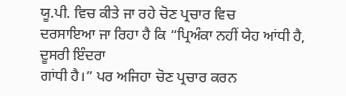ਯੂ.ਪੀ. ਵਿਚ ਕੀਤੇ ਜਾ ਰਹੇ ਚੋਣ ਪ੍ਰਚਾਰ ਵਿਚ
ਦਰਸਾਇਆ ਜਾ ਰਿਹਾ ਹੈ ਕਿ “ਪ੍ਰਿਅੰਕਾ ਨਹੀਂ ਯੇਹ ਆਂਧੀ ਹੈ, ਦੂਸਰੀ ਇੰਦਰਾ
ਗਾਂਧੀ ਹੈ।” ਪਰ ਅਜਿਹਾ ਚੋਣ ਪ੍ਰਚਾਰ ਕਰਨ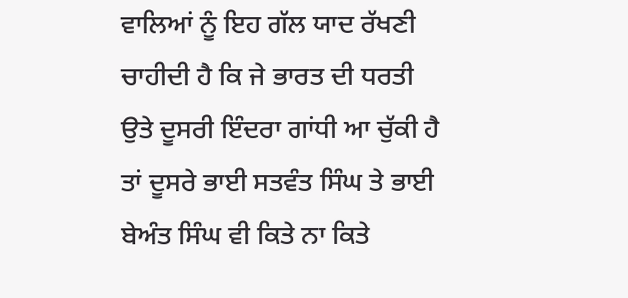ਵਾਲਿਆਂ ਨੂੰ ਇਹ ਗੱਲ ਯਾਦ ਰੱਖਣੀ
ਚਾਹੀਦੀ ਹੈ ਕਿ ਜੇ ਭਾਰਤ ਦੀ ਧਰਤੀ ਉਤੇ ਦੂਸਰੀ ਇੰਦਰਾ ਗਾਂਧੀ ਆ ਚੁੱਕੀ ਹੈ
ਤਾਂ ਦੂਸਰੇ ਭਾਈ ਸਤਵੰਤ ਸਿੰਘ ਤੇ ਭਾਈ ਬੇਅੰਤ ਸਿੰਘ ਵੀ ਕਿਤੇ ਨਾ ਕਿਤੇ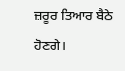ਜ਼ਰੂਰ ਤਿਆਰ ਬੈਠੇ ਹੋਣਗੇ।